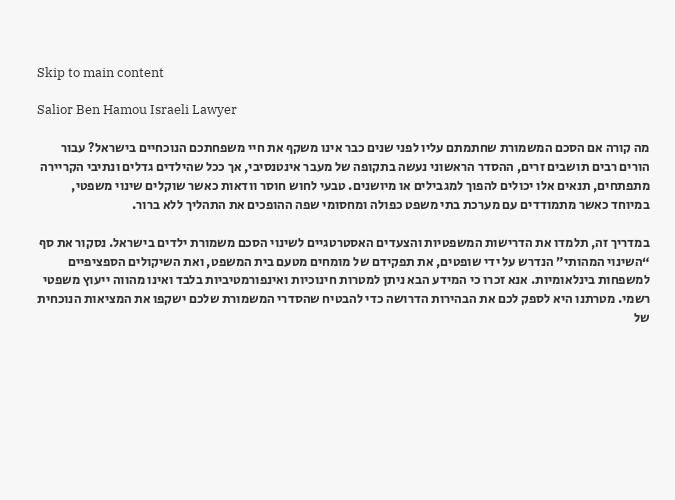Skip to main content

Salior Ben Hamou Israeli Lawyer

מה קורה אם הסכם המשמורת שחתמתם עליו לפני שנים כבר אינו משקף את חיי משפחתכם הנוכחיים בישראל? עבור הורים רבים תושבים זרים, ההסדר הראשוני נעשה בתקופה של מעבר אינטנסיבי, אך ככל שהילדים גדלים ונתיבי הקריירה מתפתחים, תנאים אלו יכולים להפוך למגבילים או מיושנים. טבעי לחוש חוסר וודאות כאשר שוקלים שינוי משפטי, במיוחד כאשר מתמודדים עם מערכת בתי משפט כפולה ומחסומי שפה ההופכים את התהליך ללא ברור.

במדריך זה, תלמדו את הדרישות המשפטיות והצעדים האסטרטגיים לשינוי הסכם משמורת ילדים בישראל. נסקור את סף “השינוי המהותי” הנדרש על ידי שופטים, את תפקידם של מומחים מטעם בית המשפט, ואת השיקולים הספציפיים למשפחות בינלאומיות. אנא זכרו כי המידע הבא ניתן למטרות חינוכיות ואינפורמטיביות בלבד ואינו מהווה ייעוץ משפטי רשמי. מטרתנו היא לספק לכם את הבהירות הדרושה כדי להבטיח שהסדרי המשמורת שלכם ישקפו את המציאות הנוכחית של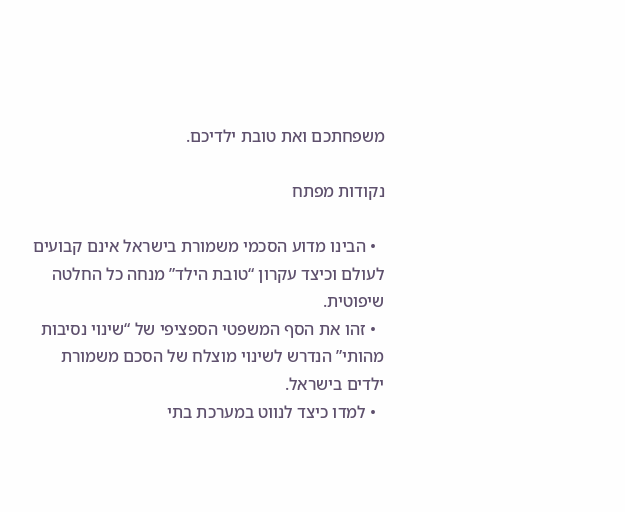משפחתכם ואת טובת ילדיכם.

נקודות מפתח

  • הבינו מדוע הסכמי משמורת בישראל אינם קבועים לעולם וכיצד עקרון “טובת הילד” מנחה כל החלטה שיפוטית.
  • זהו את הסף המשפטי הספציפי של “שינוי נסיבות מהותי” הנדרש לשינוי מוצלח של הסכם משמורת ילדים בישראל.
  • למדו כיצד לנווט במערכת בתי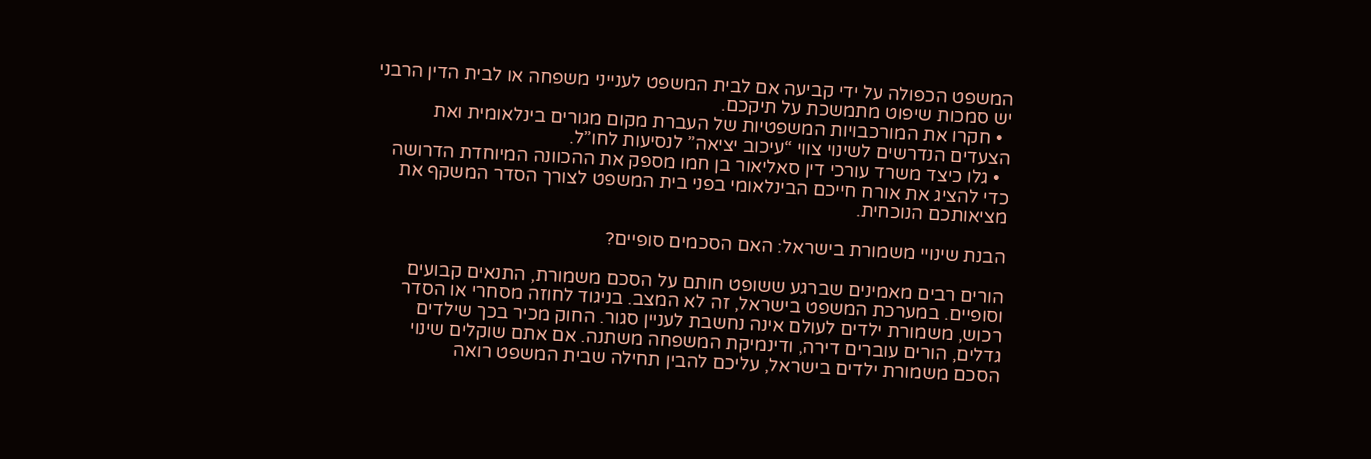המשפט הכפולה על ידי קביעה אם לבית המשפט לענייני משפחה או לבית הדין הרבני יש סמכות שיפוט מתמשכת על תיקכם.
  • חקרו את המורכבויות המשפטיות של העברת מקום מגורים בינלאומית ואת הצעדים הנדרשים לשינוי צווי “עיכוב יציאה” לנסיעות לחו”ל.
  • גלו כיצד משרד עורכי דין סאליאור בן חמו מספק את ההכוונה המיוחדת הדרושה כדי להציג את אורח חייכם הבינלאומי בפני בית המשפט לצורך הסדר המשקף את מציאותכם הנוכחית.

הבנת שינויי משמורת בישראל: האם הסכמים סופיים?

הורים רבים מאמינים שברגע ששופט חותם על הסכם משמורת, התנאים קבועים וסופיים. במערכת המשפט בישראל, זה לא המצב. בניגוד לחוזה מסחרי או הסדר רכוש, משמורת ילדים לעולם אינה נחשבת לעניין סגור. החוק מכיר בכך שילדים גדלים, הורים עוברים דירה, ודינמיקת המשפחה משתנה. אם אתם שוקלים שינוי הסכם משמורת ילדים בישראל, עליכם להבין תחילה שבית המשפט רואה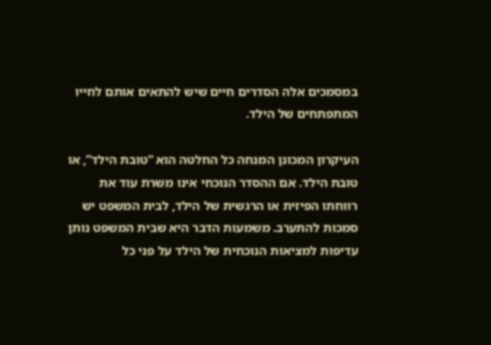במסמכים אלה הסדרים חיים שיש להתאים אותם לחייו המתפתחים של הילד.

העיקרון המכונן המנחה כל החלטה הוא “טובת הילד”, או טובת הילד. אם ההסדר הנוכחי אינו משרת עוד את רווחתו הפיזית או הרגשית של הילד, לבית המשפט יש סמכות להתערב. משמעות הדבר היא שבית המשפט נותן עדיפות למציאות הנוכחית של הילד על פני כל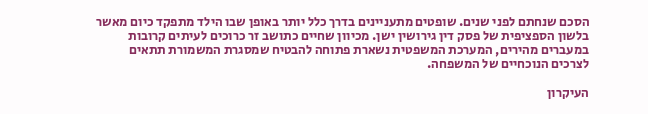הסכם שנחתם לפני שנים. שופטים מתעניינים בדרך כלל יותר באופן שבו הילד מתפקד כיום מאשר בלשון הספציפית של פסק דין גירושין ישן. מכיוון שחיים כתושב זר כרוכים לעיתים קרובות במעברים מהירים, המערכת המשפטית נשארת פתוחה להבטיח שמסגרת המשמורת תתאים לצרכים הנוכחיים של המשפחה.

העיקרון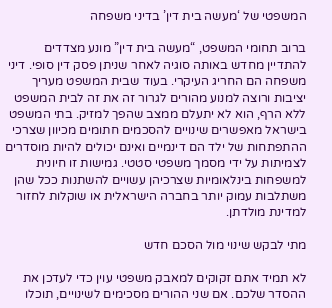המשפטי של ‘מעשה בית דין’ בדיני משפחה

ברוב תחומי המשפט, “מעשה בית דין” מונע מצדדים להתדיין מחדש באותה סוגיה לאחר שניתן פסק דין סופי. דיני משפחה הם החריג העיקרי. בעוד שבית המשפט מעריך יציבות ורוצה למנוע מהורים לגרור זה את זה לבית המשפט ללא הרף, הוא לא יתעלם ממצב שהפך למזיק. בתי המשפט בישראל מאפשרים שינויים להסכמים חתומים מכיוון שצרכי ההתפתחות של ילד הם דינמיים ואינם יכולים להיות מוסדרים לצמיתות על ידי מסמך משפטי סטטי. גמישות זו חיונית למשפחות בינלאומיות שצרכיהן עשויים להשתנות ככל שהן משתלבות עמוק יותר בחברה הישראלית או שוקלות לחזור למדינת מולדתן.

מתי לבקש שינוי מול הסכם חדש

לא תמיד אתם זקוקים למאבק משפטי עוין כדי לעדכן את ההסדר שלכם. אם שני ההורים מסכימים לשינויים, תוכלו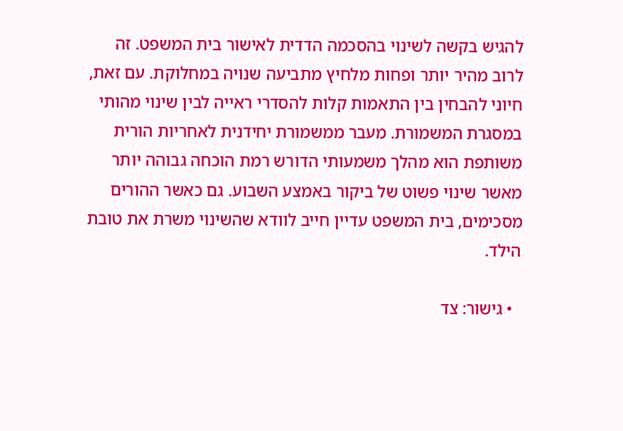להגיש בקשה לשינוי בהסכמה הדדית לאישור בית המשפט. זה לרוב מהיר יותר ופחות מלחיץ מתביעה שנויה במחלוקת. עם זאת, חיוני להבחין בין התאמות קלות להסדרי ראייה לבין שינוי מהותי במסגרת המשמורת. מעבר ממשמורת יחידנית לאחריות הורית משותפת הוא מהלך משמעותי הדורש רמת הוכחה גבוהה יותר מאשר שינוי פשוט של ביקור באמצע השבוע. גם כאשר ההורים מסכימים, בית המשפט עדיין חייב לוודא שהשינוי משרת את טובת הילד.

  • גישור: צד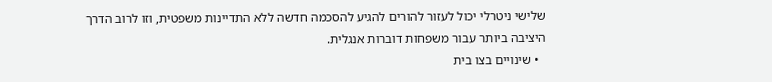שלישי ניטרלי יכול לעזור להורים להגיע להסכמה חדשה ללא התדיינות משפטית, וזו לרוב הדרך היציבה ביותר עבור משפחות דוברות אנגלית.
  • שינויים בצו בית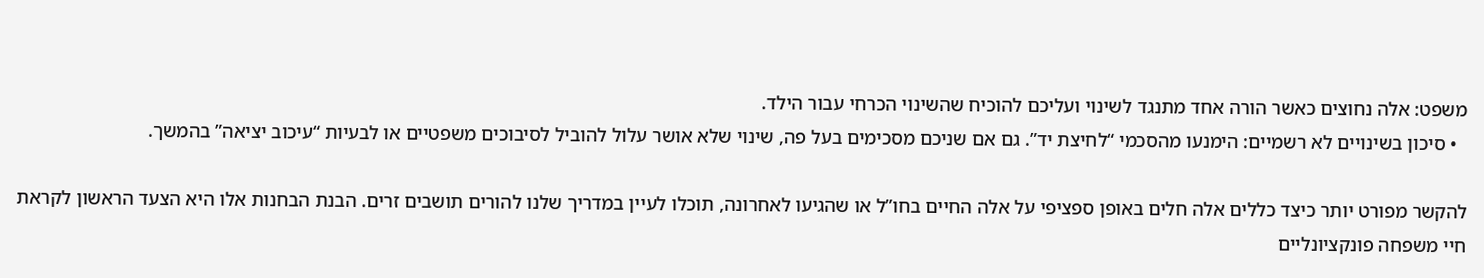משפט: אלה נחוצים כאשר הורה אחד מתנגד לשינוי ועליכם להוכיח שהשינוי הכרחי עבור הילד.
  • סיכון בשינויים לא רשמיים: הימנעו מהסכמי “לחיצת יד”. גם אם שניכם מסכימים בעל פה, שינוי שלא אושר עלול להוביל לסיבוכים משפטיים או לבעיות “עיכוב יציאה” בהמשך.

להקשר מפורט יותר כיצד כללים אלה חלים באופן ספציפי על אלה החיים בחו”ל או שהגיעו לאחרונה, תוכלו לעיין במדריך שלנו להורים תושבים זרים. הבנת הבחנות אלו היא הצעד הראשון לקראת חיי משפחה פונקציונליים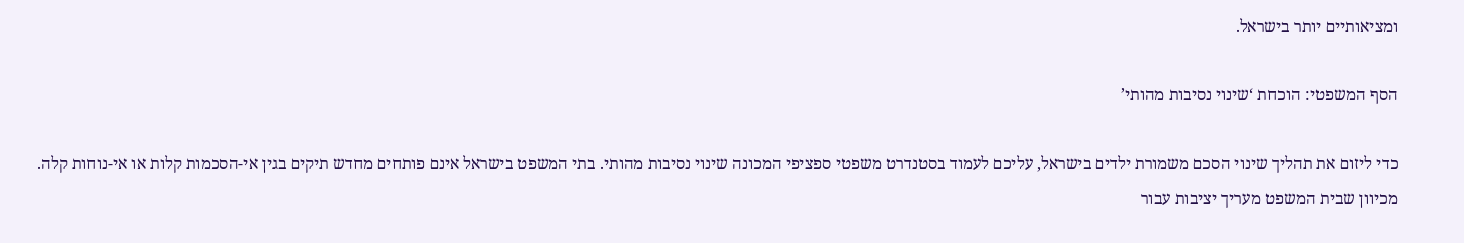ומציאותיים יותר בישראל.

הסף המשפטי: הוכחת ‘שינוי נסיבות מהותי’

כדי ליזום את תהליך שינוי הסכם משמורת ילדים בישראל, עליכם לעמוד בסטנדרט משפטי ספציפי המכונה שינוי נסיבות מהותי. בתי המשפט בישראל אינם פותחים מחדש תיקים בגין אי-הסכמות קלות או אי-נוחות קלה. מכיוון שבית המשפט מעריך יציבות עבור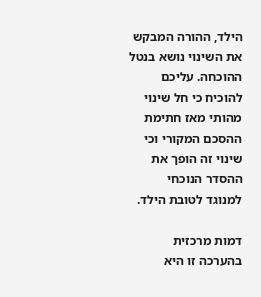הילד, ההורה המבקש את השינוי נושא בנטל ההוכחה. עליכם להוכיח כי חל שינוי מהותי מאז חתימת ההסכם המקורי וכי שינוי זה הופך את ההסדר הנוכחי למנוגד לטובת הילד.

דמות מרכזית בהערכה זו היא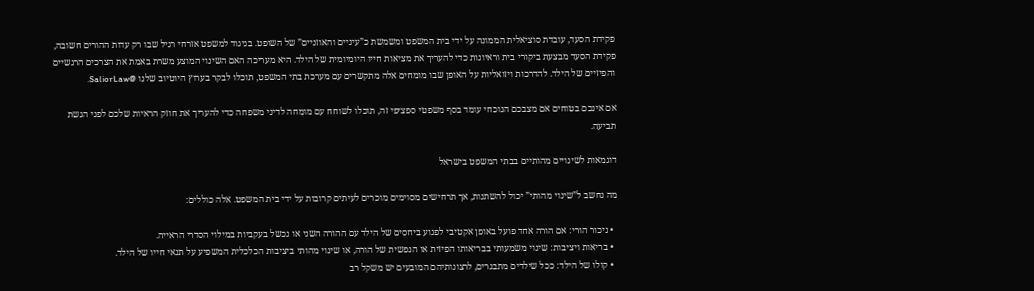פקידת הסעד, עובדת סוציאלית הממונה על ידי בית המשפט ומשמשת כ”עיניים והאוזניים” של השופט. בניגוד למשפט אזרחי רגיל שבו רק עדות ההורים חשובה, פקידת הסעד מבצעת ביקורי בית וראיונות כדי להעריך את מציאות חייו היומיומית של הילד. היא מעריכה האם השינוי המוצע משרת באמת את הצרכים הרגשיים והפיזיים של הילד. להדרכות ויזואליות על האופן שבו מומחים אלה מתקשרים עם מערכת בתי המשפט, תוכלו לבקר בערוץ היוטיוב שלנו @SaliorLaw.

אם אינכם בטוחים אם מצבכם הנוכחי עומד בסף משפטי ספציפי זה, תוכלו לשוחח עם מומחה לדיני משפחה כדי להעריך את חוזק הראיות שלכם לפני הגשת תביעה.

דוגמאות לשינויים מהותיים בבתי המשפט בישראל

מה נחשב ל”שינוי מהותי” יכול להשתנות, אך תרחישים מסוימים מוכרים לעיתים קרובות על ידי בית המשפט. אלה כוללים:

  • ניכור הורי: אם הורה אחד פועל באופן אקטיבי לפגוע ביחסים של הילד עם ההורה השני או נכשל בעקביות במילוי הסדרי הראייה.
  • בריאות ויציבות: שינוי משמעותי בבריאותו הפיזית או הנפשית של הורה, או שינוי מהותי ביציבות הכלכלית המשפיע על תנאי חייו של הילד.
  • קולו של הילד: ככל שילדים מתבגרים, לרצונותיהם המובעים יש משקל רב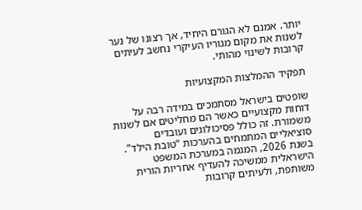יותר. אמנם לא הגורם היחיד, אך רצונו של נער לשנות את מקום מגוריו העיקרי נחשב לעיתים קרובות לשינוי מהותי.

תפקיד ההמלצות המקצועיות

שופטים בישראל מסתמכים במידה רבה על דוחות מקצועיים כאשר הם מחליטים אם לשנות משמורת. זה כולל פסיכולוגים ועובדים סוציאליים המתמחים בהערכות “טובת הילד”. בשנת 2026, המגמה במערכת המשפט הישראלית ממשיכה להעדיף אחריות הורית משותפת, ולעיתים קרובות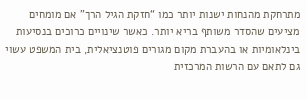מתרחקת מהנחות ישנות יותר כמו “חזקת הגיל הרך” אם מומחים מציעים שהסדר משותף בריא יותר. כאשר שינויים כרוכים בנסיעות בינלאומיות או בהעברת מקום מגורים פוטנציאלית, בית המשפט עשוי גם לתאם עם הרשות המרכזית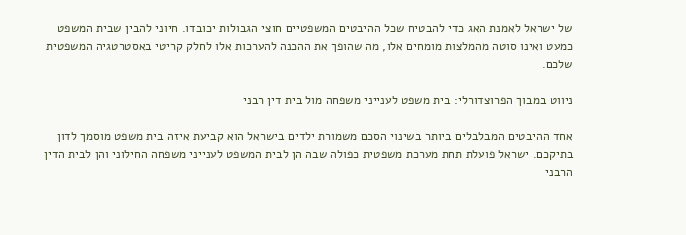של ישראל לאמנת האג כדי להבטיח שכל ההיבטים המשפטיים חוצי הגבולות יכובדו. חיוני להבין שבית המשפט כמעט ואינו סוטה מהמלצות מומחים אלו, מה שהופך את ההכנה להערכות אלו לחלק קריטי באסטרטגיה המשפטית שלכם.

ניווט במבוך הפרוצדורלי: בית משפט לענייני משפחה מול בית דין רבני

אחד ההיבטים המבלבלים ביותר בשינוי הסכם משמורת ילדים בישראל הוא קביעת איזה בית משפט מוסמך לדון בתיקכם. ישראל פועלת תחת מערכת משפטית כפולה שבה הן לבית המשפט לענייני משפחה החילוני והן לבית הדין הרבני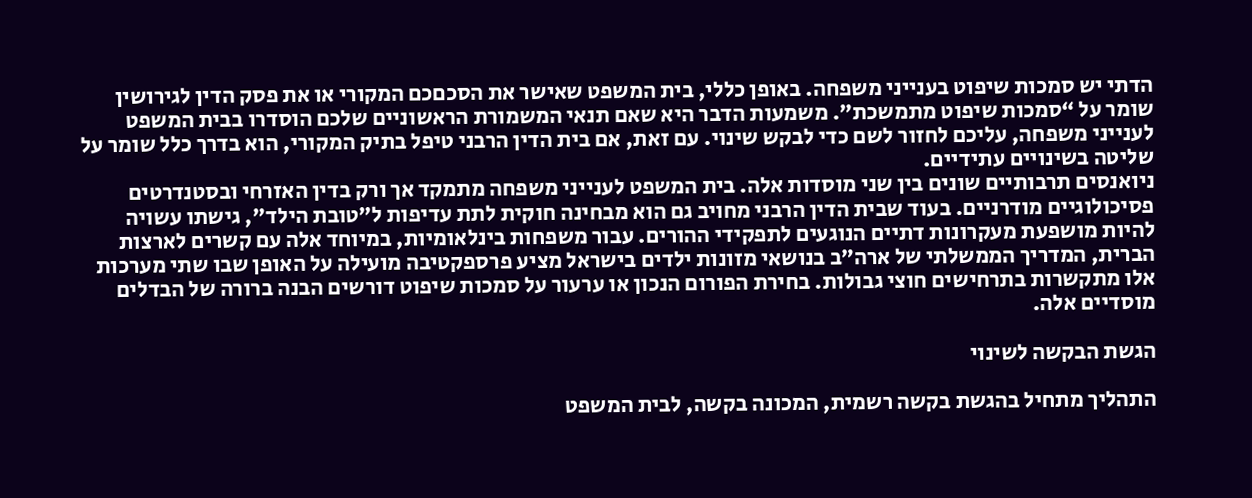הדתי יש סמכות שיפוט בענייני משפחה. באופן כללי, בית המשפט שאישר את הסכםכם המקורי או את פסק הדין לגירושין שומר על “סמכות שיפוט מתמשכת”. משמעות הדבר היא שאם תנאי המשמורת הראשוניים שלכם הוסדרו בבית המשפט לענייני משפחה, עליכם לחזור לשם כדי לבקש שינוי. עם זאת, אם בית הדין הרבני טיפל בתיק המקורי, הוא בדרך כלל שומר על שליטה בשינויים עתידיים.
ניואנסים תרבותיים שונים בין שני מוסדות אלה. בית המשפט לענייני משפחה מתמקד אך ורק בדין האזרחי ובסטנדרטים פסיכולוגיים מודרניים. בעוד שבית הדין הרבני מחויב גם הוא מבחינה חוקית לתת עדיפות ל”טובת הילד”, גישתו עשויה להיות מושפעת מעקרונות דתיים הנוגעים לתפקידי ההורים. עבור משפחות בינלאומיות, במיוחד אלה עם קשרים לארצות הברית, המדריך הממשלתי של ארה”ב בנושאי מזונות ילדים בישראל מציע פרספקטיבה מועילה על האופן שבו שתי מערכות אלו מתקשרות בתרחישים חוצי גבולות. בחירת הפורום הנכון או ערעור על סמכות שיפוט דורשים הבנה ברורה של הבדלים מוסדיים אלה.

הגשת הבקשה לשינוי

התהליך מתחיל בהגשת בקשה רשמית, המכונה בקשה, לבית המשפט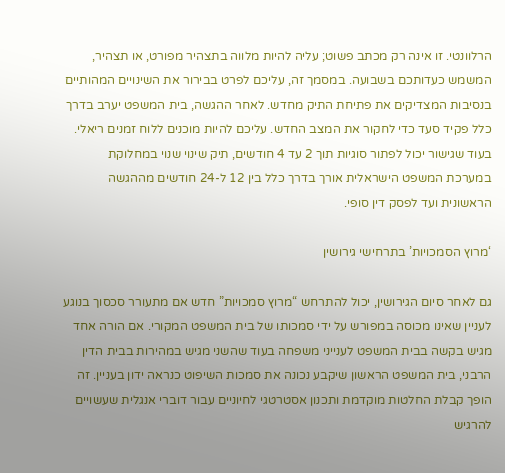הרלוונטי. זו אינה רק מכתב פשוט; עליה להיות מלווה בתצהיר מפורט, או תצהיר, המשמש כעדותכם בשבועה. במסמך זה, עליכם לפרט בבירור את השינויים המהותיים בנסיבות המצדיקים את פתיחת התיק מחדש. לאחר ההגשה, בית המשפט יערב בדרך כלל פקיד סעד כדי לחקור את המצב החדש. עליכם להיות מוכנים ללוח זמנים ריאלי. בעוד שגישור יכול לפתור סוגיות תוך 2 עד 4 חודשים, תיק שינוי שנוי במחלוקת במערכת המשפט הישראלית אורך בדרך כלל בין 12 ל-24 חודשים מההגשה הראשונית ועד לפסק דין סופי.

‘מרוץ הסמכויות’ בתרחישי גירושין

גם לאחר סיום הגירושין, יכול להתרחש “מרוץ סמכויות” חדש אם מתעורר סכסוך בנוגע לעניין שאינו מכוסה במפורש על ידי סמכותו של בית המשפט המקורי. אם הורה אחד מגיש בקשה בבית המשפט לענייני משפחה בעוד שהשני מגיש במהירות בבית הדין הרבני, בית המשפט הראשון שיקבע נכונה את סמכות השיפוט כנראה ידון בעניין. זה הופך קבלת החלטות מוקדמת ותכנון אסטרטגי לחיוניים עבור דוברי אנגלית שעשויים להרגיש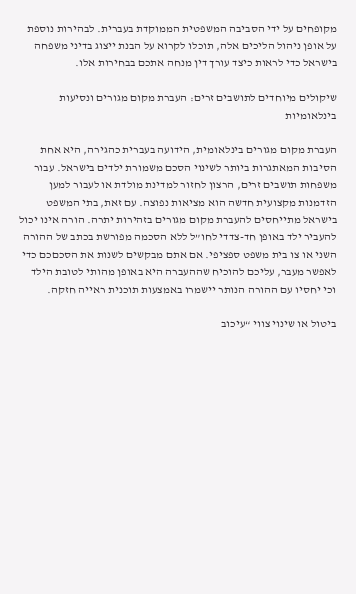מקופחים על ידי הסביבה המשפטית הממוקדת בעברית. לבהירות נוספת על אופן ניהול הליכים אלה, תוכלו לקרוא על הבנת ייצוג בדיני משפחה בישראל כדי לראות כיצד עורך דין מנחה אתכם בבחירות אלו.

שיקולים מיוחדים לתושבים זרים: העברת מקום מגורים ונסיעות בינלאומיות

העברת מקום מגורים בינלאומית, הידועה בעברית כהגירה, היא אחת הסיבות המאתגרות ביותר לשינוי הסכם משמורת ילדים בישראל. עבור משפחות תושבים זרים, הרצון לחזור למדינת מולדת או לעבור למען הזדמנות מקצועית חדשה הוא מציאות נפוצה. עם זאת, בתי המשפט בישראל מתייחסים להעברת מקום מגורים בזהירות יתרה. הורה אינו יכול להעביר ילד באופן חד-צדדי לחו”ל ללא הסכמה מפורשת בכתב של ההורה השני או צו בית משפט ספציפי. אם אתם מבקשים לשנות את הסכםכם כדי לאפשר מעבר, עליכם להוכיח שההעברה היא באופן מהותי לטובת הילד וכי יחסיו עם ההורה הנותר יישמרו באמצעות תוכנית ראייה חזקה.

ביטול או שינוי צווי “עיכוב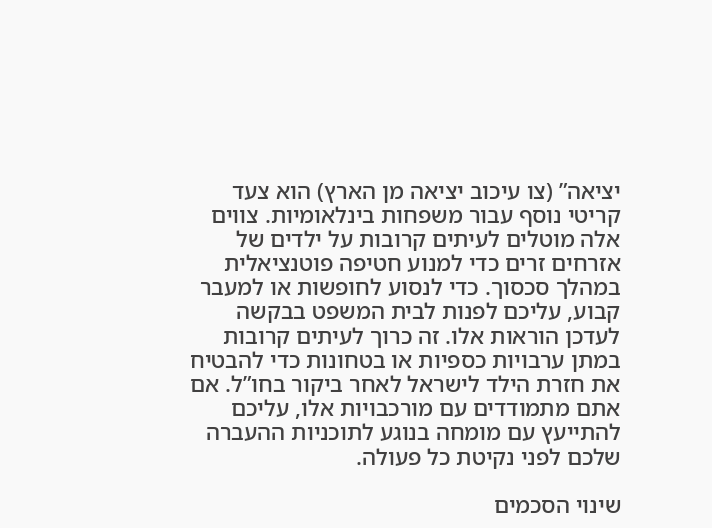יציאה” (צו עיכוב יציאה מן הארץ) הוא צעד קריטי נוסף עבור משפחות בינלאומיות. צווים אלה מוטלים לעיתים קרובות על ילדים של אזרחים זרים כדי למנוע חטיפה פוטנציאלית במהלך סכסוך. כדי לנסוע לחופשות או למעבר קבוע, עליכם לפנות לבית המשפט בבקשה לעדכן הוראות אלו. זה כרוך לעיתים קרובות במתן ערבויות כספיות או בטחונות כדי להבטיח את חזרת הילד לישראל לאחר ביקור בחו”ל. אם אתם מתמודדים עם מורכבויות אלו, עליכם להתייעץ עם מומחה בנוגע לתוכניות ההעברה שלכם לפני נקיטת כל פעולה.

שינוי הסכמים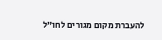להעברת מקום מגורים לחו”ל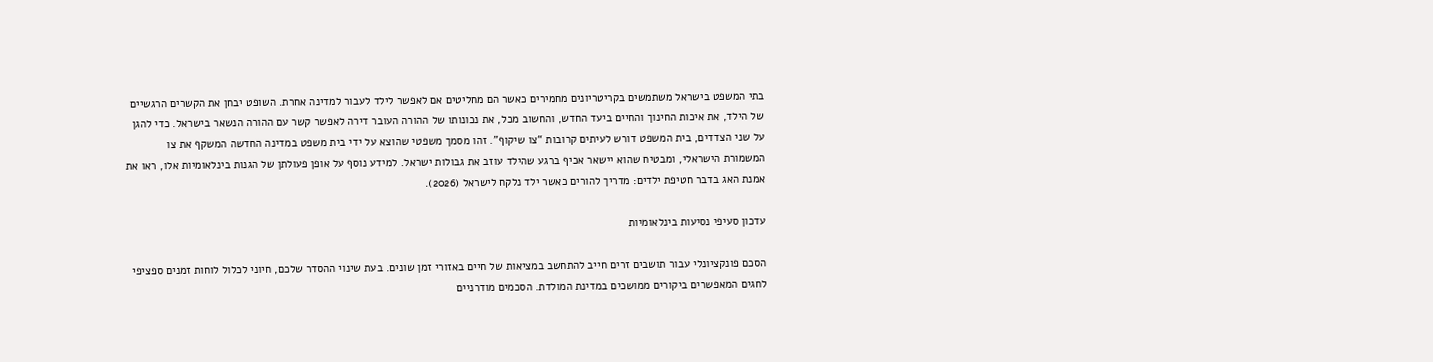בתי המשפט בישראל משתמשים בקריטריונים מחמירים כאשר הם מחליטים אם לאפשר לילד לעבור למדינה אחרת. השופט יבחן את הקשרים הרגשיים של הילד, את איכות החינוך והחיים ביעד החדש, והחשוב מכל, את נכונותו של ההורה העובר דירה לאפשר קשר עם ההורה הנשאר בישראל. כדי להגן על שני הצדדים, בית המשפט דורש לעיתים קרובות “צו שיקוף”. זהו מסמך משפטי שהוצא על ידי בית משפט במדינה החדשה המשקף את צו המשמורת הישראלי, ומבטיח שהוא יישאר אכיף ברגע שהילד עוזב את גבולות ישראל. למידע נוסף על אופן פעולתן של הגנות בינלאומיות אלו, ראו את אמנת האג בדבר חטיפת ילדים: מדריך להורים כאשר ילד נלקח לישראל (2026).

עדכון סעיפי נסיעות בינלאומיות

הסכם פונקציונלי עבור תושבים זרים חייב להתחשב במציאות של חיים באזורי זמן שונים. בעת שינוי ההסדר שלכם, חיוני לכלול לוחות זמנים ספציפי לחגים המאפשרים ביקורים ממושכים במדינת המולדת. הסכמים מודרניים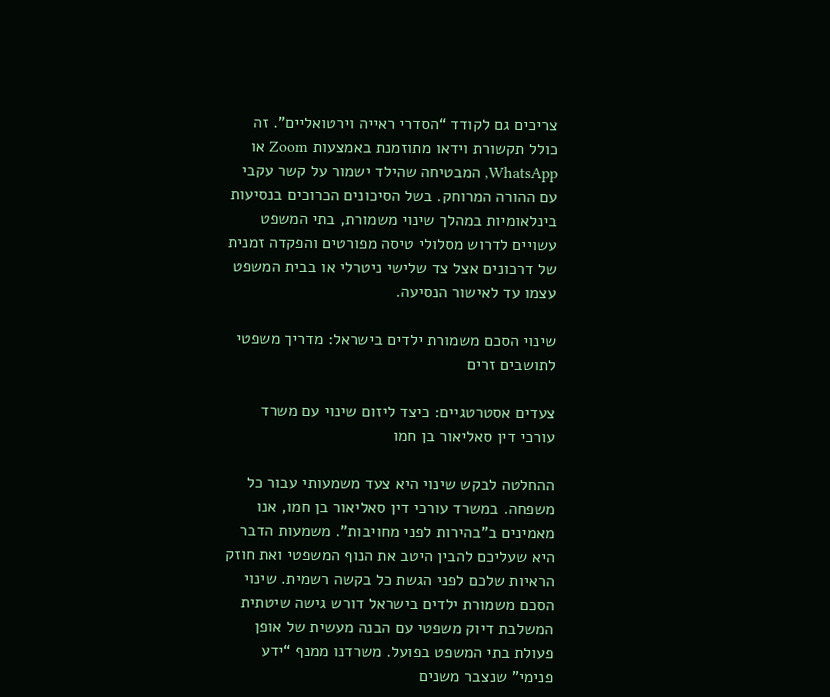צריכים גם לקודד “הסדרי ראייה וירטואליים”. זה כולל תקשורת וידאו מתוזמנת באמצעות Zoom או WhatsApp, המבטיחה שהילד ישמור על קשר עקבי עם ההורה המרוחק. בשל הסיכונים הכרוכים בנסיעות בינלאומיות במהלך שינוי משמורת, בתי המשפט עשויים לדרוש מסלולי טיסה מפורטים והפקדה זמנית של דרכונים אצל צד שלישי ניטרלי או בבית המשפט עצמו עד לאישור הנסיעה.

שינוי הסכם משמורת ילדים בישראל: מדריך משפטי לתושבים זרים

צעדים אסטרטגיים: כיצד ליזום שינוי עם משרד עורכי דין סאליאור בן חמו

ההחלטה לבקש שינוי היא צעד משמעותי עבור כל משפחה. במשרד עורכי דין סאליאור בן חמו, אנו מאמינים ב”בהירות לפני מחויבות”. משמעות הדבר היא שעליכם להבין היטב את הנוף המשפטי ואת חוזק הראיות שלכם לפני הגשת כל בקשה רשמית. שינוי הסכם משמורת ילדים בישראל דורש גישה שיטתית המשלבת דיוק משפטי עם הבנה מעשית של אופן פעולת בתי המשפט בפועל. משרדנו ממנף “ידע פנימי” שנצבר משנים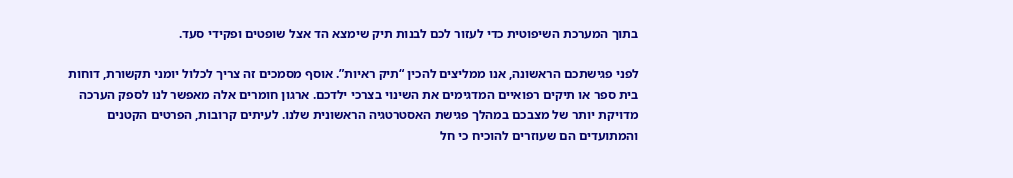בתוך המערכת השיפוטית כדי לעזור לכם לבנות תיק שימצא הד אצל שופטים ופקידי סעד.

לפני פגישתכם הראשונה, אנו ממליצים להכין “תיק ראיות”. אוסף מסמכים זה צריך לכלול יומני תקשורת, דוחות בית ספר או תיקים רפואיים המדגימים את השינוי בצרכי ילדכם. ארגון חומרים אלה מאפשר לנו לספק הערכה מדויקת יותר של מצבכם במהלך פגישת האסטרטגיה הראשונית שלנו. לעיתים קרובות, הפרטים הקטנים והמתועדים הם שעוזרים להוכיח כי חל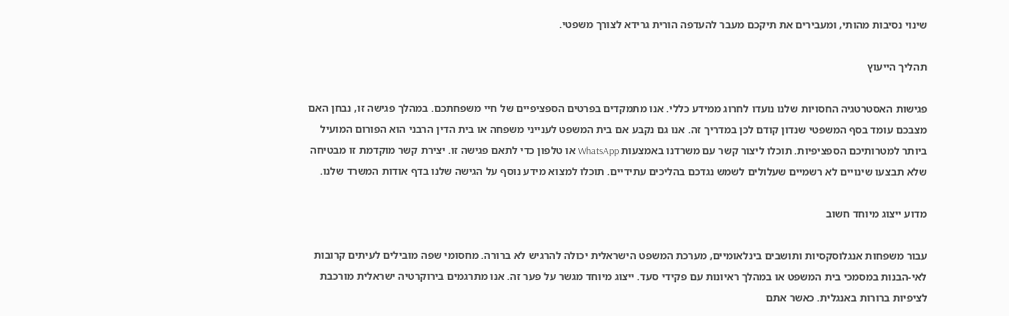שינוי נסיבות מהותי, ומעבירים את תיקכם מעבר להעדפה הורית גרידא לצורך משפטי.

תהליך הייעוץ

פגישות האסטרטגיה החסויות שלנו נועדו לחרוג ממידע כללי. אנו מתמקדים בפרטים הספציפיים של חיי משפחתכם. במהלך פגישה זו, נבחן האם מצבכם עומד בסף המשפטי שנדון קודם לכן במדריך זה. אנו גם נקבע אם בית המשפט לענייני משפחה או בית הדין הרבני הוא הפורום המועיל ביותר למטרותיכם הספציפיות. תוכלו ליצור קשר עם משרדנו באמצעות WhatsApp או טלפון כדי לתאם פגישה זו. יצירת קשר מוקדמת זו מבטיחה שלא תבצעו שינויים לא רשמיים שעלולים לשמש נגדכם בהליכים עתידיים. תוכלו למצוא מידע נוסף על הגישה שלנו בדף אודות המשרד שלנו.

מדוע ייצוג מיוחד חשוב

עבור משפחות אנגלוסקסיות ותושבים בינלאומיים, מערכת המשפט הישראלית יכולה להרגיש לא ברורה. מחסומי שפה מובילים לעיתים קרובות לאי-הבנות במסמכי בית המשפט או במהלך ראיונות עם פקידי סעד. ייצוג מיוחד מגשר על פער זה. אנו מתרגמים בירוקרטיה ישראלית מורכבת לציפיות ברורות באנגלית. כאשר אתם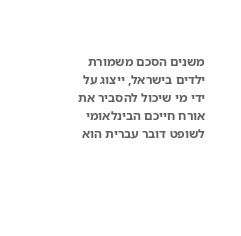משנים הסכם משמורת ילדים בישראל, ייצוג על ידי מי שיכול להסביר את אורח חייכם הבינלאומי לשופט דובר עברית הוא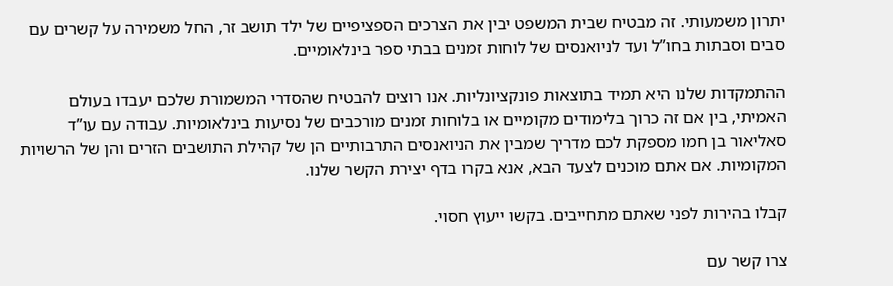יתרון משמעותי. זה מבטיח שבית המשפט יבין את הצרכים הספציפיים של ילד תושב זר, החל משמירה על קשרים עם סבים וסבתות בחו”ל ועד לניואנסים של לוחות זמנים בבתי ספר בינלאומיים.

ההתמקדות שלנו היא תמיד בתוצאות פונקציונליות. אנו רוצים להבטיח שהסדרי המשמורת שלכם יעבדו בעולם האמיתי, בין אם זה כרוך בלימודים מקומיים או בלוחות זמנים מורכבים של נסיעות בינלאומיות. עבודה עם עו”ד סאליאור בן חמו מספקת לכם מדריך שמבין את הניואנסים התרבותיים הן של קהילת התושבים הזרים והן של הרשויות המקומיות. אם אתם מוכנים לצעד הבא, אנא בקרו בדף יצירת הקשר שלנו.

קבלו בהירות לפני שאתם מתחייבים. בקשו ייעוץ חסוי.

צרו קשר עם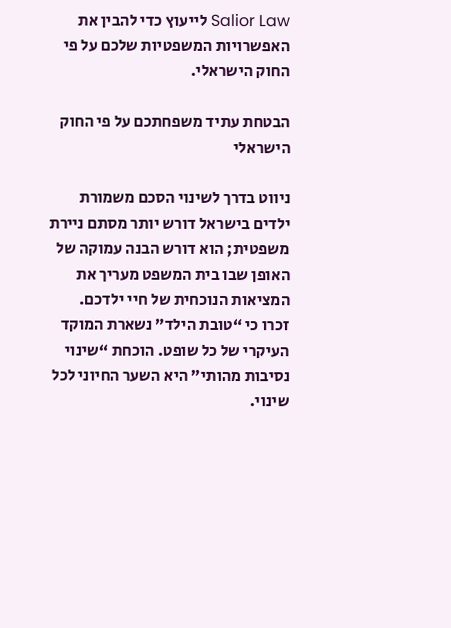Salior Law לייעוץ כדי להבין את האפשרויות המשפטיות שלכם על פי החוק הישראלי.

הבטחת עתיד משפחתכם על פי החוק הישראלי

ניווט בדרך לשינוי הסכם משמורת ילדים בישראל דורש יותר מסתם ניירת משפטית; הוא דורש הבנה עמוקה של האופן שבו בית המשפט מעריך את המציאות הנוכחית של חיי ילדכם. זכרו כי “טובת הילד” נשארת המוקד העיקרי של כל שופט. הוכחת “שינוי נסיבות מהותי” היא השער החיוני לכל שינוי.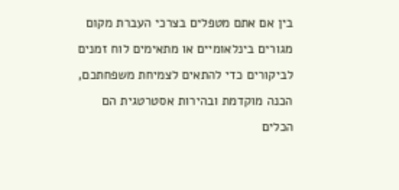בין אם אתם מטפלים בצרכי העברת מקום מגורים בינלאומיים או מתאימים לוח זמנים לביקורים כדי להתאים לצמיחת משפחתכם, הכנה מוקדמת ובהירות אסטרטגית הם הכלים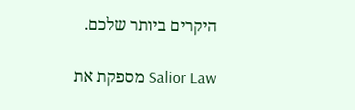היקרים ביותר שלכם.

Salior Law מספקת את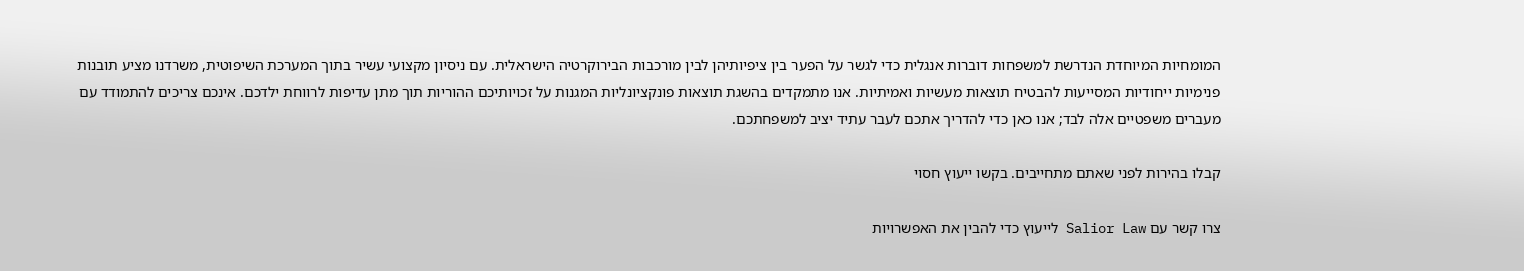המומחיות המיוחדת הנדרשת למשפחות דוברות אנגלית כדי לגשר על הפער בין ציפיותיהן לבין מורכבות הבירוקרטיה הישראלית. עם ניסיון מקצועי עשיר בתוך המערכת השיפוטית, משרדנו מציע תובנות פנימיות ייחודיות המסייעות להבטיח תוצאות מעשיות ואמיתיות. אנו מתמקדים בהשגת תוצאות פונקציונליות המגנות על זכויותיכם ההוריות תוך מתן עדיפות לרווחת ילדכם. אינכם צריכים להתמודד עם מעברים משפטיים אלה לבד; אנו כאן כדי להדריך אתכם לעבר עתיד יציב למשפחתכם.

קבלו בהירות לפני שאתם מתחייבים. בקשו ייעוץ חסוי

צרו קשר עם Salior Law לייעוץ כדי להבין את האפשרויות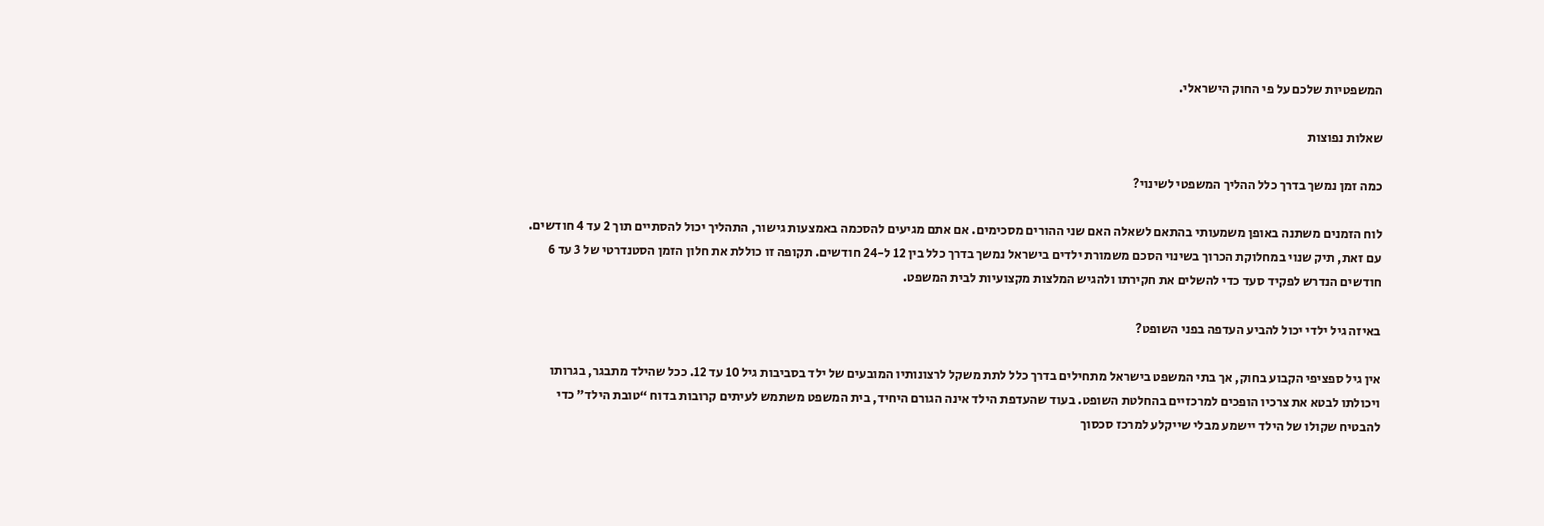המשפטיות שלכם על פי החוק הישראלי.

שאלות נפוצות

כמה זמן נמשך בדרך כלל ההליך המשפטי לשינוי?

לוח הזמנים משתנה באופן משמעותי בהתאם לשאלה האם שני ההורים מסכימים. אם אתם מגיעים להסכמה באמצעות גישור, התהליך יכול להסתיים תוך 2 עד 4 חודשים. עם זאת, תיק שנוי במחלוקת הכרוך בשינוי הסכם משמורת ילדים בישראל נמשך בדרך כלל בין 12 ל-24 חודשים. תקופה זו כוללת את חלון הזמן הסטנדרטי של 3 עד 6 חודשים הנדרש לפקיד סעד כדי להשלים את חקירתו ולהגיש המלצות מקצועיות לבית המשפט.

באיזה גיל ילדי יכול להביע העדפה בפני השופט?

אין גיל ספציפי הקבוע בחוק, אך בתי המשפט בישראל מתחילים בדרך כלל לתת משקל לרצונותיו המובעים של ילד בסביבות גיל 10 עד 12. ככל שהילד מתבגר, בגרותו ויכולתו לבטא את צרכיו הופכים למרכזיים בהחלטת השופט. בעוד שהעדפת הילד אינה הגורם היחיד, בית המשפט משתמש לעיתים קרובות בדוח “טובת הילד” כדי להבטיח שקולו של הילד יישמע מבלי שייקלע למרכז סכסוך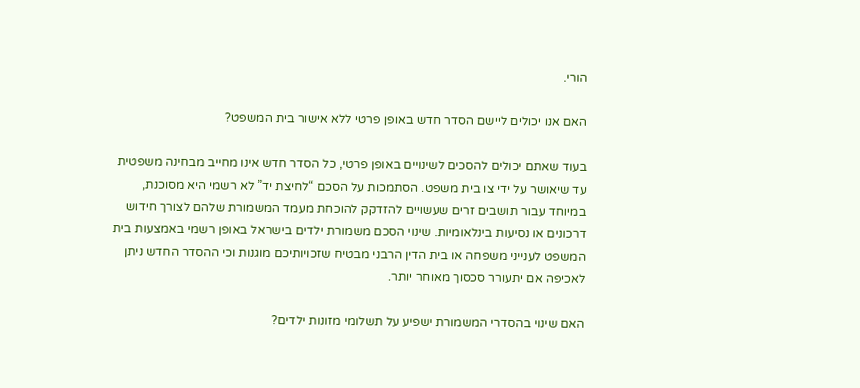הורי.

האם אנו יכולים ליישם הסדר חדש באופן פרטי ללא אישור בית המשפט?

בעוד שאתם יכולים להסכים לשינויים באופן פרטי, כל הסדר חדש אינו מחייב מבחינה משפטית עד שיאושר על ידי צו בית משפט. הסתמכות על הסכם “לחיצת יד” לא רשמי היא מסוכנת, במיוחד עבור תושבים זרים שעשויים להזדקק להוכחת מעמד המשמורת שלהם לצורך חידוש דרכונים או נסיעות בינלאומיות. שינוי הסכם משמורת ילדים בישראל באופן רשמי באמצעות בית המשפט לענייני משפחה או בית הדין הרבני מבטיח שזכויותיכם מוגנות וכי ההסדר החדש ניתן לאכיפה אם יתעורר סכסוך מאוחר יותר.

האם שינוי בהסדרי המשמורת ישפיע על תשלומי מזונות ילדים?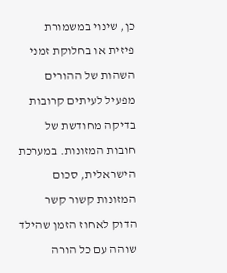כן, שינוי במשמורת פיזית או בחלוקת זמני השהות של ההורים מפעיל לעיתים קרובות בדיקה מחודשת של חובות המזונות. במערכת הישראלית, סכום המזונות קשור קשר הדוק לאחוז הזמן שהילד שוהה עם כל הורה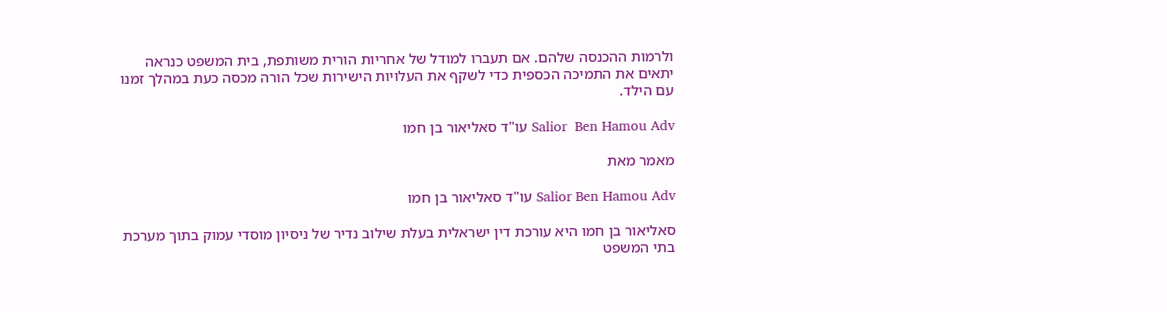ולרמות ההכנסה שלהם. אם תעברו למודל של אחריות הורית משותפת, בית המשפט כנראה יתאים את התמיכה הכספית כדי לשקף את העלויות הישירות שכל הורה מכסה כעת במהלך זמנו עם הילד.

Salior  Ben Hamou Adv עו"ד סאליאור בן חמו

מאמר מאת

Salior Ben Hamou Adv עו"ד סאליאור בן חמו

סאליאור בן חמו היא עורכת דין ישראלית בעלת שילוב נדיר של ניסיון מוסדי עמוק בתוך מערכת בתי המשפט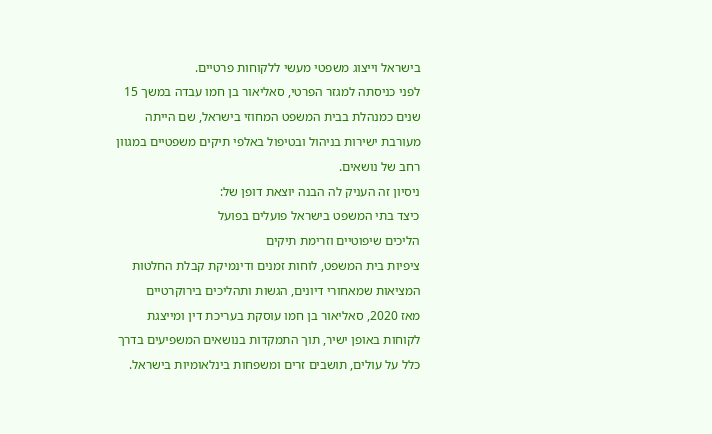בישראל וייצוג משפטי מעשי ללקוחות פרטיים.
לפני כניסתה למגזר הפרטי, סאליאור בן חמו עבדה במשך 15 שנים כמנהלת בבית המשפט המחוזי בישראל, שם הייתה מעורבת ישירות בניהול ובטיפול באלפי תיקים משפטיים במגוון רחב של נושאים.
ניסיון זה העניק לה הבנה יוצאת דופן של:
כיצד בתי המשפט בישראל פועלים בפועל
הליכים שיפוטיים וזרימת תיקים
ציפיות בית המשפט, לוחות זמנים ודינמיקת קבלת החלטות
המציאות שמאחורי דיונים, הגשות ותהליכים בירוקרטיים
מאז 2020, סאליאור בן חמו עוסקת בעריכת דין ומייצגת לקוחות באופן ישיר, תוך התמקדות בנושאים המשפיעים בדרך כלל על עולים, תושבים זרים ומשפחות בינלאומיות בישראל.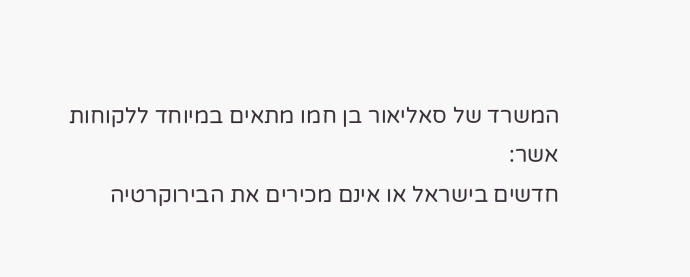המשרד של סאליאור בן חמו מתאים במיוחד ללקוחות אשר:
חדשים בישראל או אינם מכירים את הבירוקרטיה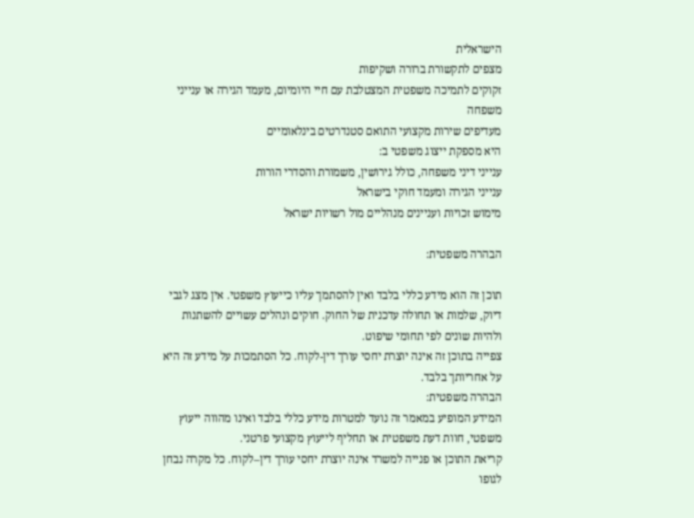הישראלית
מצפים לתקשורת ברורה ושקיפות
זקוקים לתמיכה משפטית המצטלבת עם חיי היומיום, מעמד הגירה או ענייני משפחה
מעדיפים שירות מקצועי התואם סטנדרטים בינלאומיים
היא מספקת ייצוג משפטי ב:
ענייני דיני משפחה, כולל גירושין, משמורת והסדרי הורות
ענייני הגירה ומעמד חוקי בישראל
מימוש זכויות ועניינים מנהליים מול רשויות ישראל

הבהרה משפטית:

תוכן זה הוא מידע כללי בלבד ואין להסתמך עליו כייעוץ משפטי. אין מצג לגבי דיוק, שלמות או תחולה עדכנית של החוק. חוקים ונהלים עשויים להשתנות ולהיות שונים לפי תחומי שיפוט.
צפייה בתוכן זה אינה יוצרת יחסי עורך דין-לקוח. כל הסתמכות על מידע זה היא על אחריותך בלבד.
הבהרה משפטית:
המידע המופיע במאמר זה נועד למטרות מידע כללי בלבד ואינו מהווה ייעוץ משפטי, חוות דעת משפטית או תחליף לייעוץ מקצועי פרטני.
קריאת התוכן או פנייה למשרד אינה יוצרת יחסי עורך דין–לקוח. כל מקרה נבחן לגופו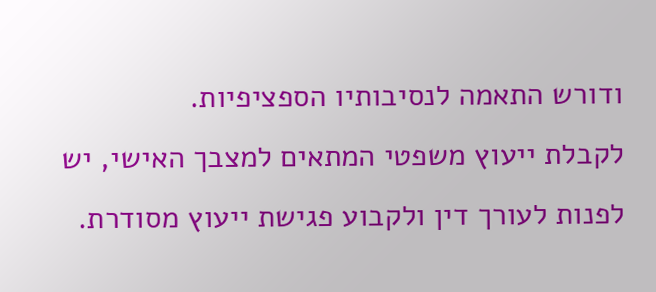ודורש התאמה לנסיבותיו הספציפיות.
לקבלת ייעוץ משפטי המתאים למצבך האישי, יש לפנות לעורך דין ולקבוע פגישת ייעוץ מסודרת.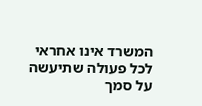המשרד אינו אחראי לכל פעולה שתיעשה על סמך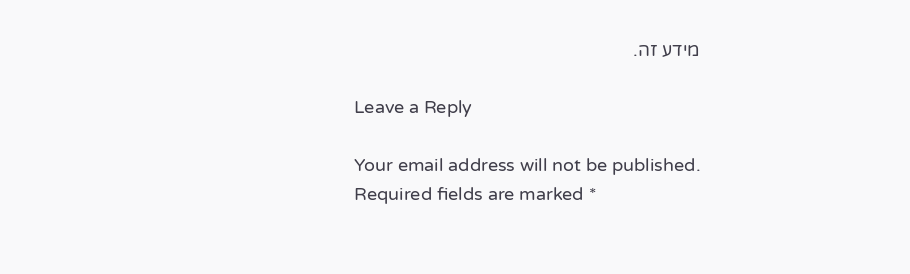מידע זה.

Leave a Reply

Your email address will not be published. Required fields are marked *